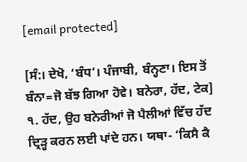[email protected]

[ਸੰ:। ਦੇਖੋ, ‘ਬੰਧ’। ਪੰਜਾਬੀ, ਬੰਨ੍ਹਣਾ। ਇਸ ਤੋਂ ਬੰਨਾ=ਜੋ ਬੱਝ ਗਿਆ ਹੋਵੇ। ਬਨੇਰਾ, ਹੱਦ, ਟੇਕ] ੧. ਹੱਦ, ਉਹ ਬਨੇਰੀਆਂ ਜੋ ਪੈਲੀਆਂ ਵਿੱਚ ਹੱਦ ਦ੍ਰਿੜ੍ਹ ਕਰਨ ਲਈ ਪਾਂਦੇ ਹਨ। ਯਥਾ- ‘ਕਿਸੈ ਕੈ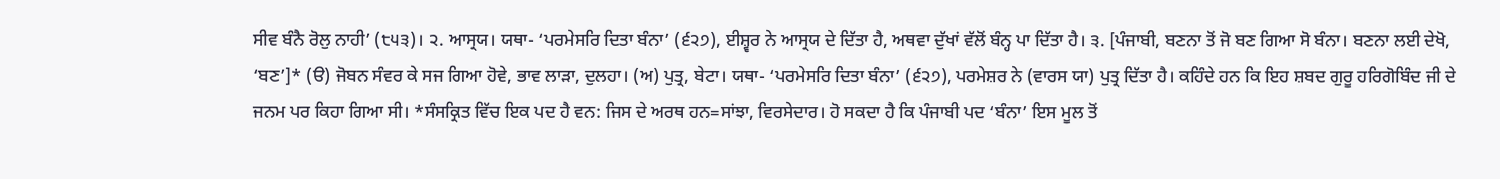ਸੀਵ ਬੰਨੈ ਰੋਲੁ ਨਾਹੀ’ (੮੫੩)। ੨. ਆਸ੍ਰਯ। ਯਥਾ- ‘ਪਰਮੇਸਰਿ ਦਿਤਾ ਬੰਨਾ’ (੬੨੭), ਈਸ਼੍ਵਰ ਨੇ ਆਸ੍ਰਯ ਦੇ ਦਿੱਤਾ ਹੈ, ਅਥਵਾ ਦੁੱਖਾਂ ਵੱਲੋਂ ਬੰਨ੍ਹ ਪਾ ਦਿੱਤਾ ਹੈ। ੩. [ਪੰਜਾਬੀ, ਬਣਨਾ ਤੋਂ ਜੋ ਬਣ ਗਿਆ ਸੋ ਬੰਨਾ। ਬਣਨਾ ਲਈ ਦੇਖੋ, ‘ਬਣ’]* (ੳ) ਜੋਬਨ ਸੰਵਰ ਕੇ ਸਜ ਗਿਆ ਹੋਵੇ, ਭਾਵ ਲਾੜਾ, ਦੁਲਹਾ। (ਅ) ਪੁਤ੍ਰ, ਬੇਟਾ। ਯਥਾ- ‘ਪਰਮੇਸਰਿ ਦਿਤਾ ਬੰਨਾ’ (੬੨੭), ਪਰਮੇਸ਼ਰ ਨੇ (ਵਾਰਸ ਯਾ) ਪੁਤ੍ਰ ਦਿੱਤਾ ਹੈ। ਕਹਿੰਦੇ ਹਨ ਕਿ ਇਹ ਸ਼ਬਦ ਗੁਰੂ ਹਰਿਗੋਬਿੰਦ ਜੀ ਦੇ ਜਨਮ ਪਰ ਕਿਹਾ ਗਿਆ ਸੀ। *ਸੰਸਕ੍ਰਿਤ ਵਿੱਚ ਇਕ ਪਦ ਹੈ ਵਨ: ਜਿਸ ਦੇ ਅਰਥ ਹਨ=ਸਾਂਝਾ, ਵਿਰਸੇਦਾਰ। ਹੋ ਸਕਦਾ ਹੈ ਕਿ ਪੰਜਾਬੀ ਪਦ ‘ਬੰਨਾ’ ਇਸ ਮੂਲ ਤੋਂ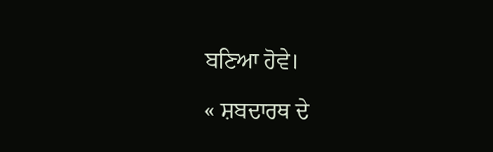ਬਣਿਆ ਹੋਵੇ।

« ਸ਼ਬਦਾਰਥ ਦੇ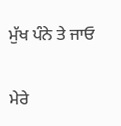ਮੁੱਖ ਪੰਨੇ ਤੇ ਜਾਓ

ਮੇਰੇ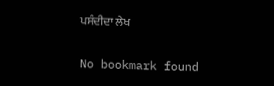ਪਸੰਦੀਦਾ ਲੇਖ

No bookmark found